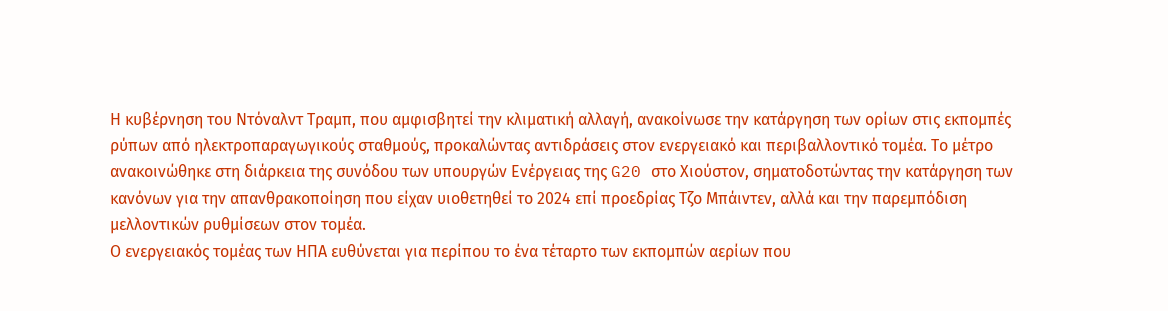Η κυβέρνηση του Ντόναλντ Τραμπ, που αμφισβητεί την κλιματική αλλαγή, ανακοίνωσε την κατάργηση των ορίων στις εκπομπές ρύπων από ηλεκτροπαραγωγικούς σταθμούς, προκαλώντας αντιδράσεις στον ενεργειακό και περιβαλλοντικό τομέα. Το μέτρο ανακοινώθηκε στη διάρκεια της συνόδου των υπουργών Ενέργειας της G20 στο Χιούστον, σηματοδοτώντας την κατάργηση των κανόνων για την απανθρακοποίηση που είχαν υιοθετηθεί το 2024 επί προεδρίας Τζο Μπάιντεν, αλλά και την παρεμπόδιση μελλοντικών ρυθμίσεων στον τομέα.
Ο ενεργειακός τομέας των ΗΠΑ ευθύνεται για περίπου το ένα τέταρτο των εκπομπών αερίων που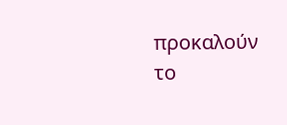προκαλούν το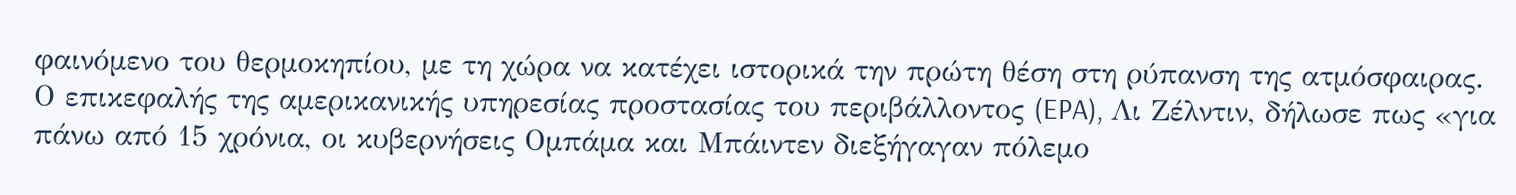φαινόμενο του θερμοκηπίου, με τη χώρα να κατέχει ιστορικά την πρώτη θέση στη ρύπανση της ατμόσφαιρας. Ο επικεφαλής της αμερικανικής υπηρεσίας προστασίας του περιβάλλοντος (EPA), Λι Ζέλντιν, δήλωσε πως «για πάνω από 15 χρόνια, οι κυβερνήσεις Ομπάμα και Μπάιντεν διεξήγαγαν πόλεμο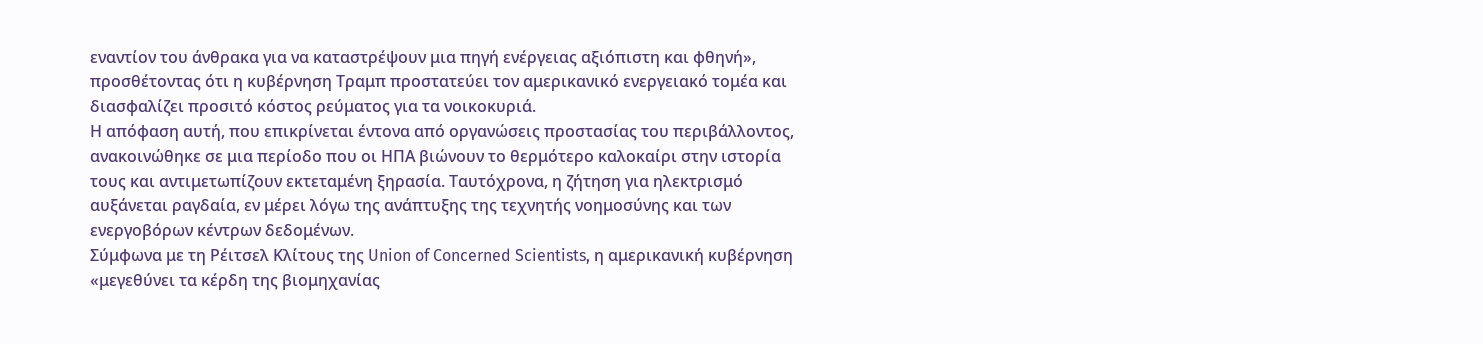εναντίον του άνθρακα για να καταστρέψουν μια πηγή ενέργειας αξιόπιστη και φθηνή», προσθέτοντας ότι η κυβέρνηση Τραμπ προστατεύει τον αμερικανικό ενεργειακό τομέα και διασφαλίζει προσιτό κόστος ρεύματος για τα νοικοκυριά.
Η απόφαση αυτή, που επικρίνεται έντονα από οργανώσεις προστασίας του περιβάλλοντος, ανακοινώθηκε σε μια περίοδο που οι ΗΠΑ βιώνουν το θερμότερο καλοκαίρι στην ιστορία τους και αντιμετωπίζουν εκτεταμένη ξηρασία. Ταυτόχρονα, η ζήτηση για ηλεκτρισμό αυξάνεται ραγδαία, εν μέρει λόγω της ανάπτυξης της τεχνητής νοημοσύνης και των ενεργοβόρων κέντρων δεδομένων.
Σύμφωνα με τη Ρέιτσελ Κλίτους της Union of Concerned Scientists, η αμερικανική κυβέρνηση «μεγεθύνει τα κέρδη της βιομηχανίας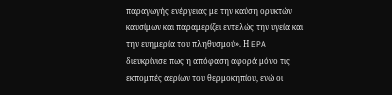παραγωγής ενέργειας με την καύση ορυκτών καυσίμων και παραμερίζει εντελώς την υγεία και την ευημερία του πληθυσμού». Η EPA διευκρίνισε πως η απόφαση αφορά μόνο τις εκπομπές αερίων του θερμοκηπίου, ενώ οι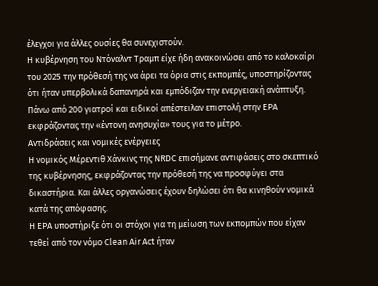έλεγχοι για άλλες ουσίες θα συνεχιστούν.
Η κυβέρνηση του Ντόναλντ Τραμπ είχε ήδη ανακοινώσει από το καλοκαίρι του 2025 την πρόθεσή της να άρει τα όρια στις εκπομπές, υποστηρίζοντας ότι ήταν υπερβολικά δαπανηρά και εμπόδιζαν την ενεργειακή ανάπτυξη. Πάνω από 200 γιατροί και ειδικοί απέστειλαν επιστολή στην EPA εκφράζοντας την «έντονη ανησυχία» τους για το μέτρο.
Αντιδράσεις και νομικές ενέργειες
Η νομικός Μέρεντιθ Χάνκινς της NRDC επισήμανε αντιφάσεις στο σκεπτικό της κυβέρνησης, εκφράζοντας την πρόθεσή της να προσφύγει στα δικαστήρια. Και άλλες οργανώσεις έχουν δηλώσει ότι θα κινηθούν νομικά κατά της απόφασης.
Η EPA υποστήριξε ότι οι στόχοι για τη μείωση των εκπομπών που είχαν τεθεί από τον νόμο Clean Air Act ήταν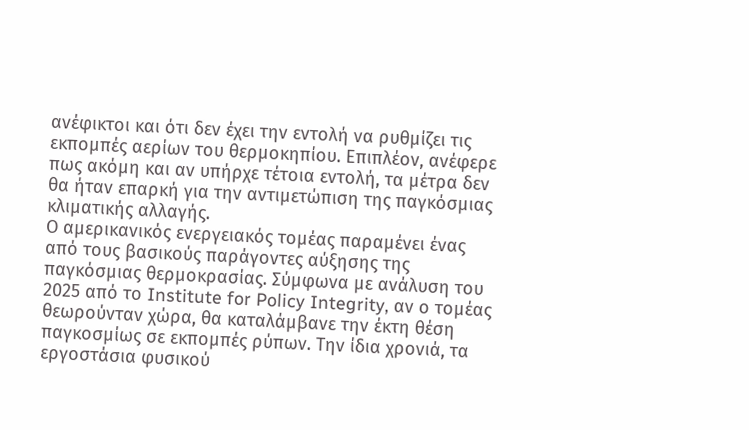ανέφικτοι και ότι δεν έχει την εντολή να ρυθμίζει τις εκπομπές αερίων του θερμοκηπίου. Επιπλέον, ανέφερε πως ακόμη και αν υπήρχε τέτοια εντολή, τα μέτρα δεν θα ήταν επαρκή για την αντιμετώπιση της παγκόσμιας κλιματικής αλλαγής.
Ο αμερικανικός ενεργειακός τομέας παραμένει ένας από τους βασικούς παράγοντες αύξησης της παγκόσμιας θερμοκρασίας. Σύμφωνα με ανάλυση του 2025 από το Institute for Policy Integrity, αν ο τομέας θεωρούνταν χώρα, θα καταλάμβανε την έκτη θέση παγκοσμίως σε εκπομπές ρύπων. Την ίδια χρονιά, τα εργοστάσια φυσικού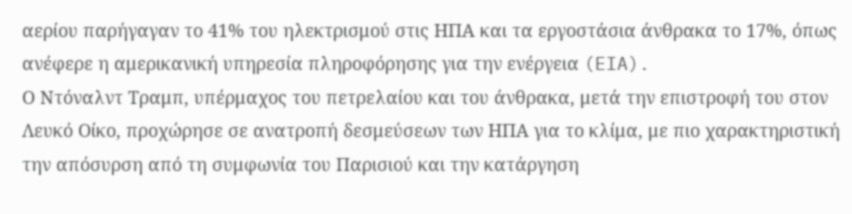αερίου παρήγαγαν το 41% του ηλεκτρισμού στις ΗΠΑ και τα εργοστάσια άνθρακα το 17%, όπως ανέφερε η αμερικανική υπηρεσία πληροφόρησης για την ενέργεια (EIA).
Ο Ντόναλντ Τραμπ, υπέρμαχος του πετρελαίου και του άνθρακα, μετά την επιστροφή του στον Λευκό Οίκο, προχώρησε σε ανατροπή δεσμεύσεων των ΗΠΑ για το κλίμα, με πιο χαρακτηριστική την απόσυρση από τη συμφωνία του Παρισιού και την κατάργηση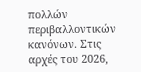πολλών περιβαλλοντικών κανόνων. Στις αρχές του 2026,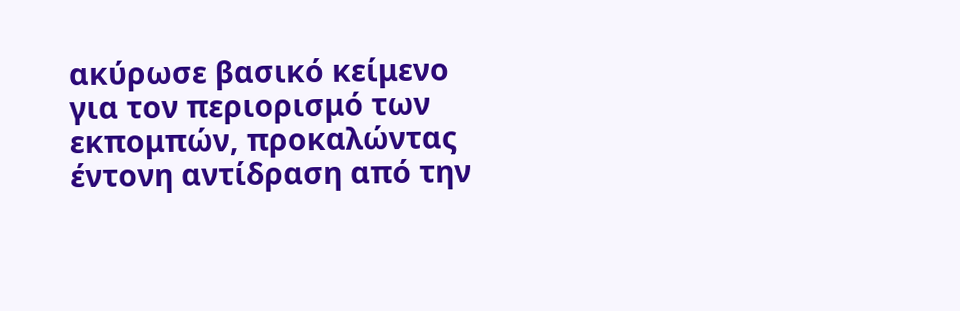ακύρωσε βασικό κείμενο για τον περιορισμό των εκπομπών, προκαλώντας έντονη αντίδραση από την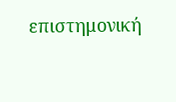επιστημονική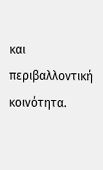και περιβαλλοντική κοινότητα.